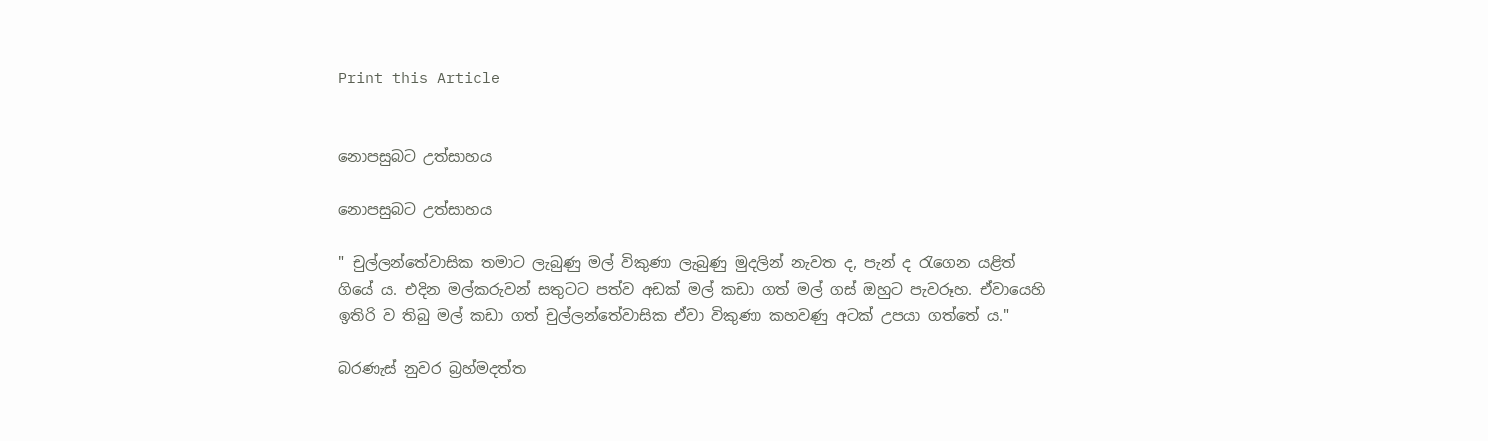Print this Article


නොපසුබට උත්සාහය

නොපසුබට උත්සාහය

" චුල්ලන්තේවාසික තමාට ලැබුණු මල් විකුණා ලැබුණු මුදලින් නැවත ද, පැන් ද රැගෙන යළිත් ගියේ ය. එදින මල්කරුවන් සතුටට පත්ව අඩක් මල් කඩා ගත් මල් ගස් ඔහුට පැවරූහ. ඒවායෙහි ඉතිරි ව තිබු මල් කඩා ගත් චුල්ලන්තේවාසික ඒවා විකුණා කහවණු අටක් උපයා ගත්තේ ය."

බරණැස් නුවර බ්‍රහ්මදත්ත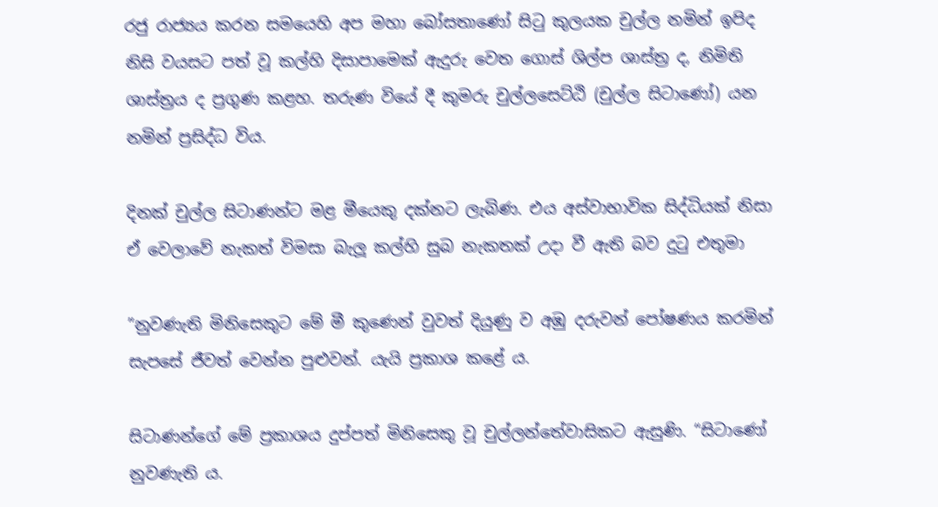රජු රාජ්‍යය කරන සමයෙහි අප මහා බෝසතාණෝ සිටු කුලයක චුල්ල නමින් ඉපිද නිසි වයසට පත් වූ කල්හි දිසාපාමෙක් ඇදුරු වෙත ගොස් ශිල්ප ශාස්ත්‍ර ද, නිමිති ශාස්ත්‍රය ද ප්‍රගුණ කළහ. තරුණ වියේ දී කුමරු චුල්ලසෙට්ඨි (චුල්ල සිටාණෝ) යන නමින් ප්‍රසිද්ධ විය.

දිනක් චුල්ල සිටාණන්ට මළ මීයෙකු දක්නට ලැබිණ. එය අස්වාභාවික සිද්ධියක් නිසා ඒ වෙලාවේ නැකත් විමසා බැලූ කල්හි සුබ නැකතක් උදා වී ඇති බව දුටු එතුමා

”නුවණැති මිනිසෙකුට මේ මී කුණෙන් වුවත් දියුණු ව අඹු දරුවන් පෝෂණය කරමින් සැපසේ ජීවත් වෙන්න පුළුවන්. යැයි ප්‍රකාශ කළේ ය.

සිටාණන්ගේ මේ ප්‍රකාශය දුප්පත් මිනිසෙකු වූ චුල්ලන්තේවාසිකට ඇසුණි. “සිටාණෝ නුවණැති ය.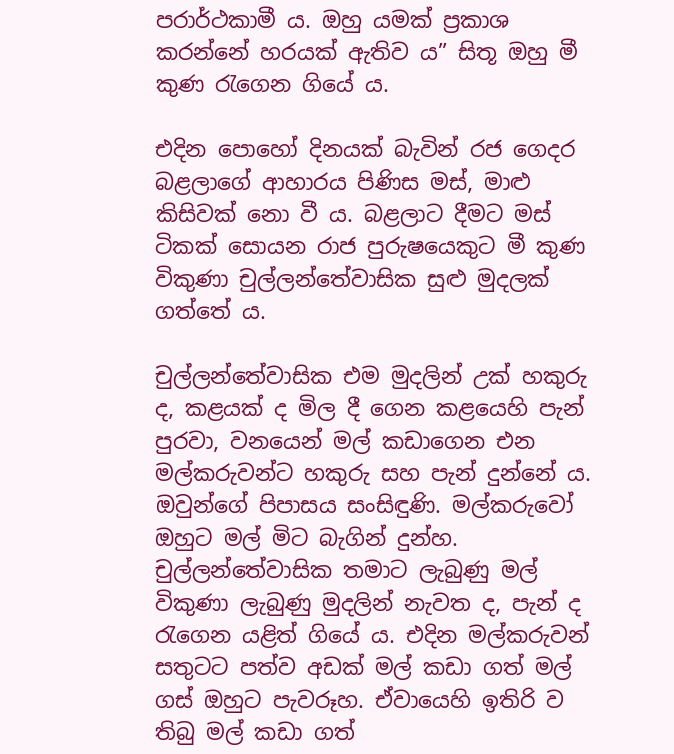පරාර්ථකාමී ය. ඔහු යමක් ප්‍රකාශ කරන්නේ හරයක් ඇතිව ය” සිතූ ඔහු මී කුණ රැගෙන ගියේ ය.

එදින පොහෝ දිනයක් බැවින් රජ ගෙදර බළලාගේ ආහාරය පිණිස මස්, මාළු කිසිවක් නො වී ය. බළලාට දීමට මස් ටිකක් සොයන රාජ පුරුෂයෙකුට මී කුණ විකුණා චුල්ලන්තේවාසික සුළු මුදලක් ගත්තේ ය.

චුල්ලන්තේවාසික එම මුදලින් උක් හකුරු ද, කළයක් ද මිල දී ගෙන කළයෙහි පැන් පුරවා, වනයෙන් මල් කඩාගෙන එන මල්කරුවන්ට හකුරු සහ පැන් දුන්නේ ය. ඔවුන්ගේ පිපාසය සංසිඳුණි. මල්කරුවෝ ඔහුට මල් මිට බැගින් දුන්හ. චුල්ලන්තේවාසික තමාට ලැබුණු මල් විකුණා ලැබුණු මුදලින් නැවත ද, පැන් ද රැගෙන යළිත් ගියේ ය. එදින මල්කරුවන් සතුටට පත්ව අඩක් මල් කඩා ගත් මල් ගස් ඔහුට පැවරූහ. ඒවායෙහි ඉතිරි ව තිබු මල් කඩා ගත්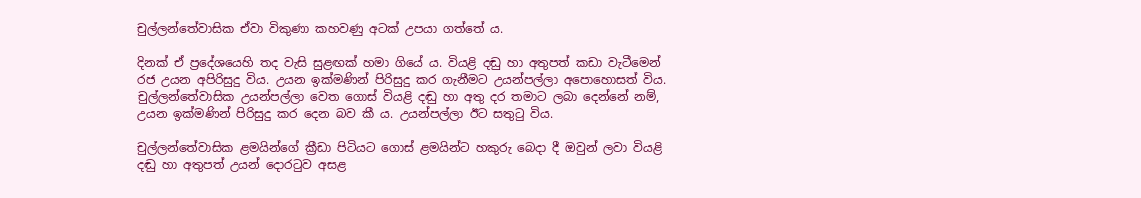චුල්ලන්තේවාසික ඒවා විකුණා කහවණු අටක් උපයා ගත්තේ ය.

දිනක් ඒ ප්‍රදේශයෙහි තද වැසි සුළඟක් හමා ගියේ ය. වියළි දඬු හා අතුපත් කඩා වැටීමෙන් රජ උයන අපිරිසුදු විය. උයන ඉක්මණින් පිරිසුදු කර ගැනීමට උයන්පල්ලා අපොහොසත් විය. චුල්ලන්තේවාසික උයන්පල්ලා වෙත ගොස් වියළි දඬු හා අතු දර තමාට ලබා දෙන්නේ නම්, උයන ඉක්මණින් පිරිසුදු කර දෙන බව කී ය. උයන්පල්ලා ඊට සතුටු විය.

චුල්ලන්තේවාසික ළමයින්ගේ ක්‍රීඩා පිටියට ගොස් ළමයින්ට හකුරු බෙදා දී ඔවුන් ලවා වියළි දඬු හා අතුපත් උයන් දොරටුව අසළ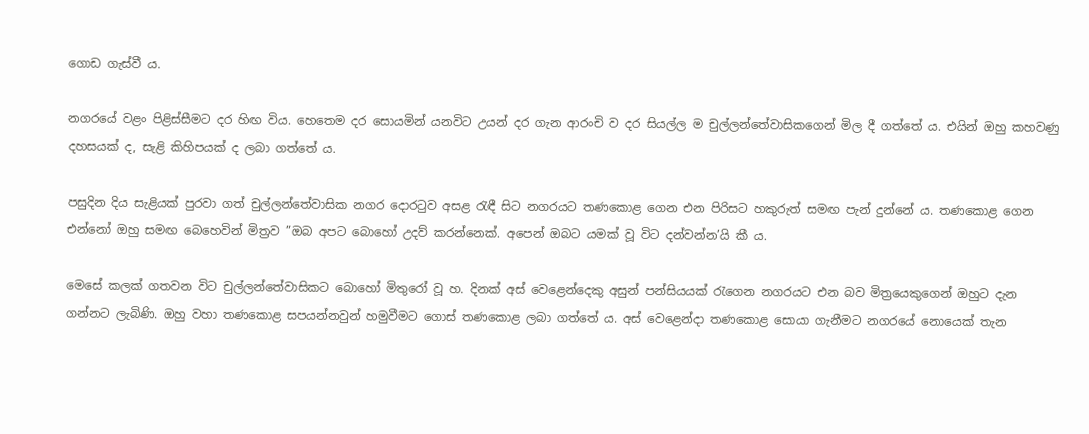ගොඩ ගැස්වී ය.

නගරයේ වළං පිළිස්සීමට දර හිඟ විය. හෙතෙම දර සොයමින් යනවිට උයන් දර ගැන ආරංචි ව දර සියල්ල ම චුල්ලන්තේවාසිකගෙන් මිල දී ගත්තේ ය. එයින් ඔහු කහවණු දහසයක් ද, සැළි කිහිපයක් ද ලබා ගත්තේ ය.

පසුදින දිය සැළියක් පුරවා ගත් චුල්ලන්තේවාසික නගර දොරටුව අසළ රැඳී සිට නගරයට තණකොළ ගෙන එන පිරිසට හකුරුත් සමඟ පැන් දුන්නේ ය. තණකොළ ගෙන එන්නෝ ඔහු සමඟ බෙහෙවින් මිත්‍රව ”ඔබ අපට බොහෝ උදව් කරන්නෙක්. අපෙන් ඔබට යමක් වූ විට දන්වන්න’යි කී ය.

මෙසේ කලක් ගතවන විට චුල්ලන්තේවාසිකට බොහෝ මිතුරෝ වූ හ. දිනක් අස් වෙළෙන්දෙකු අසුන් පන්සියයක් රැගෙන නගරයට එන බව මිත්‍රයෙකුගෙන් ඔහුට දැන ගන්නට ලැබිණි. ඔහු වහා තණකොළ සපයන්නවුන් හමුවීමට ගොස් තණකොළ ලබා ගත්තේ ය. අස් වෙළෙන්දා තණකොළ සොයා ගැනීමට නගරයේ නොයෙක් තැන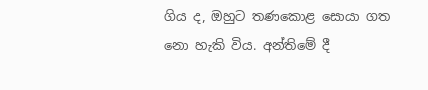ගිය ද, ඔහුට තණකොළ සොයා ගත නො හැකි විය. අන්තිමේ දී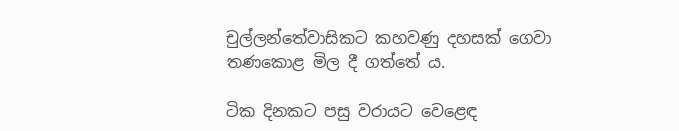චුල්ලන්තේවාසිකට කහවණු දහසක් ගෙවා තණකොළ මිල දී ගත්තේ ය.

ටික දිනකට පසු වරායට වෙළෙඳ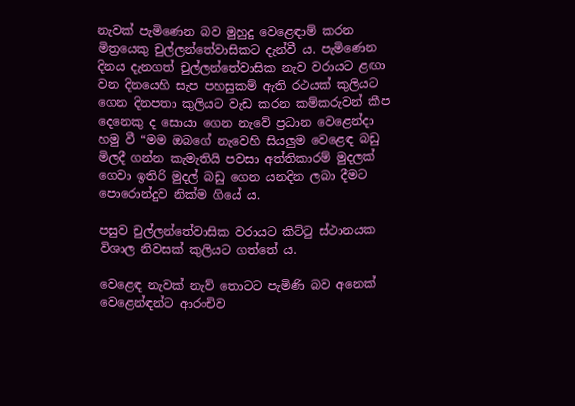නැවක් පැමිණෙන බව මුහුදු වෙළෙඳාම් කරන මිත්‍රයෙකු චුල්ලන්තේවාසිකට දැන්වී ය. පැමිණෙන දිනය දැනගත් චුල්ලන්තේවාසික නැව වරායට ළඟා වන දිනයෙහි සැප පහසුකම් ඇති රථයක් කුලියට ගෙන දිනපතා කුලියට වැඩ කරන කම්කරුවන් කීප දෙනෙකු ද සොයා ගෙන නැවේ ප්‍රධාන වෙළෙන්දා හමු වී “මම ඔබගේ නැවෙහි සියලුම වෙළෙඳ බඩු මිලදී ගන්න කැමැතියි පවසා අත්තිකාරම් මුදලක් ගෙවා ඉතිරි මුදල් බඩු ගෙන යනදින ලබා දීමට පොරොන්දුව නික්ම ගියේ ය.

පසුව චුල්ලන්තේවාසික වරායට කිට්ටු ස්ථානයක විශාල නිවසක් කුලියට ගත්තේ ය.

වෙළෙඳ නැවක් නැව් තොටට පැමිණි බව අනෙක් වෙළෙන්ඳන්ට ආරංචිව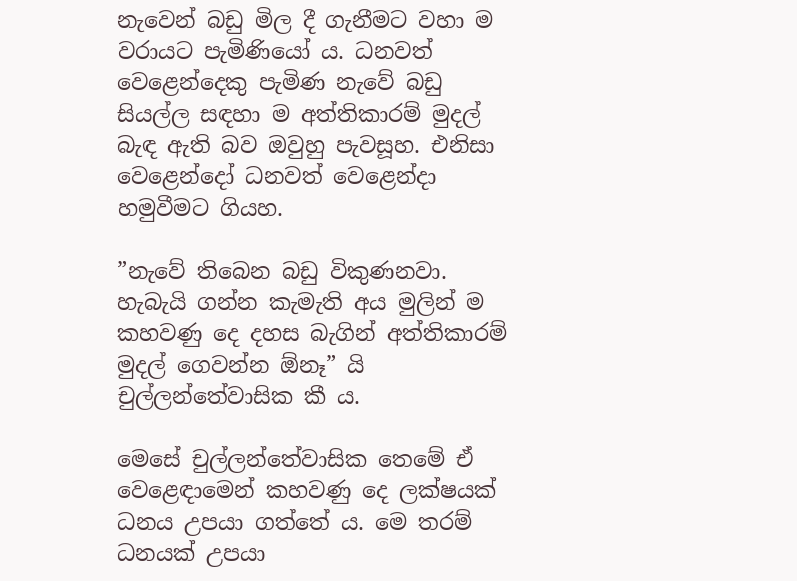නැවෙන් බඩු මිල දී ගැනීමට වහා ම වරායට පැමිණියෝ ය. ධනවත් වෙළෙන්දෙකු පැමිණ නැවේ බඩු සියල්ල සඳහා ම අත්තිකාරම් මුදල් බැඳ ඇති බව ඔවුහු පැවසූහ. එනිසා වෙළෙන්දෝ ධනවත් වෙළෙන්දා හමුවීමට ගියහ.

”නැවේ තිබෙන බඩු විකුණනවා. හැබැයි ගන්න කැමැති අය මුලින් ම කහවණු දෙ දහස බැගින් අත්තිකාරම් මුදල් ගෙවන්න ඕනෑ” යි චුල්ලන්තේවාසික කී ය.

මෙසේ චුල්ලන්තේවාසික තෙමේ ඒ වෙළෙඳාමෙන් කහවණු දෙ ලක්ෂයක් ධනය උපයා ගත්තේ ය. මෙ තරම් ධනයක් උපයා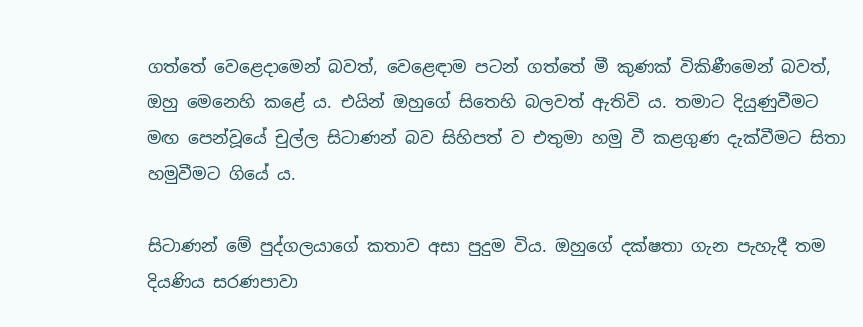ගත්තේ වෙළෙදාමෙන් බවත්, වෙළෙඳාම පටන් ගත්තේ මී කුණක් විකිණීමෙන් බවත්, ඔහු මෙනෙහි කළේ ය. එයින් ඔහුගේ සිතෙහි බලවත් ඇතිවි ය. තමාට දියුණුවීමට මඟ පෙන්වූයේ චුල්ල සිටාණන් බව සිහිපත් ව එතුමා හමු වී කළගුණ දැක්වීමට සිතා හමුවීමට ගියේ ය.

සිටාණන් මේ පුද්ගලයාගේ කතාව අසා පුදුම විය. ඔහුගේ දක්ෂතා ගැන පැහැදී තම දියණිය සරණපාවා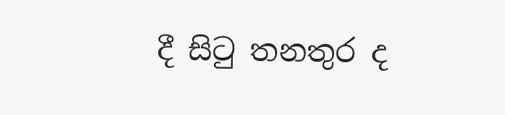දී සිටු තනතුර ද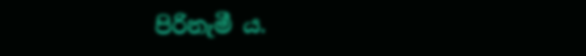පිරිනැමී ය.